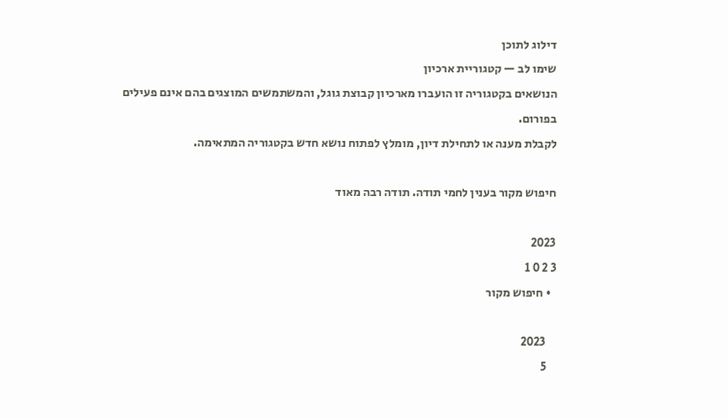דילוג לתוכן
שימו לב — קטגוריית ארכיון
הנושאים בקטגוריה זו הועברו מארכיון קבוצת גוגל, והמשתמשים המוצגים בהם אינם פעילים בפורום.
לקבלת מענה או לתחילת דיון, מומלץ לפתוח נושא חדש בקטגוריה המתאימה.

חיפוש מקור בענין לחמי תודה. תודה רבה מאוד

2023
3 2 0 1
  • חיפוש מקור

    2023
    5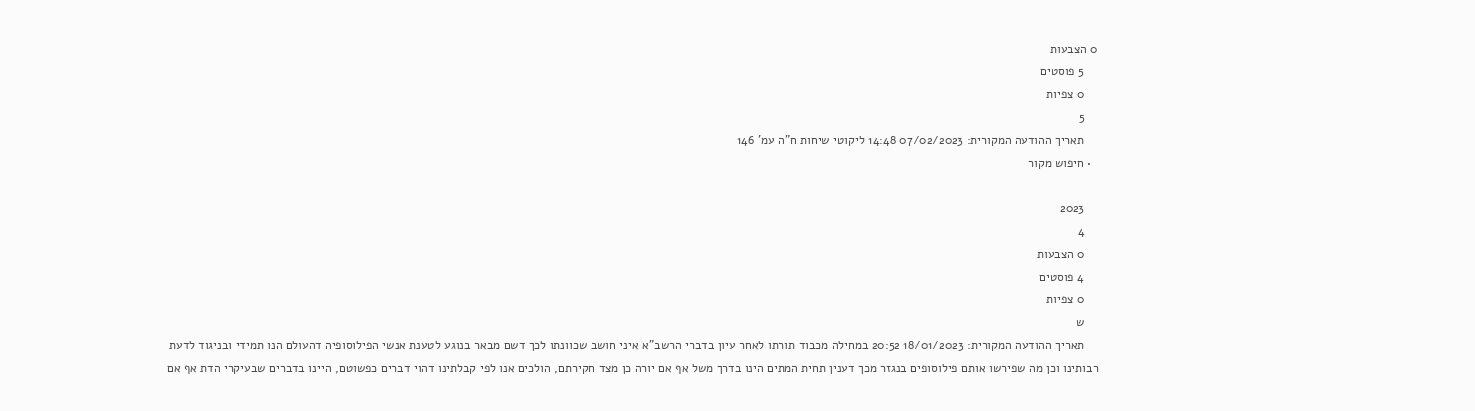0 הצבעות
    5 פוסטים
    0 צפיות
    5
    תאריך ההודעה המקורית: 07/02/2023 14:48 ליקוטי שיחות ח"ה עמ' 146
  • חיפוש מקור

    2023
    4
    0 הצבעות
    4 פוסטים
    0 צפיות
    ש
    תאריך ההודעה המקורית: 18/01/2023 20:52 במחילה מכבוד תורתו לאחר עיון בדברי הרשב"א איני חושב שכוונתו לכך דשם מבאר בנוגע לטענת אנשי הפילוסופיה דהעולם הנו תמידי ובניגוד לדעת רבותינו וכן מה שפירשו אותם פילוסופים בנגזר מכך דענין תחית המתים הינו בדרך משל אף אם יורה כן מצד חקירתם, הולכים אנו לפי קבלתינו דהוי דברים כפשוטם, היינו בדברים שבעיקרי הדת אף אם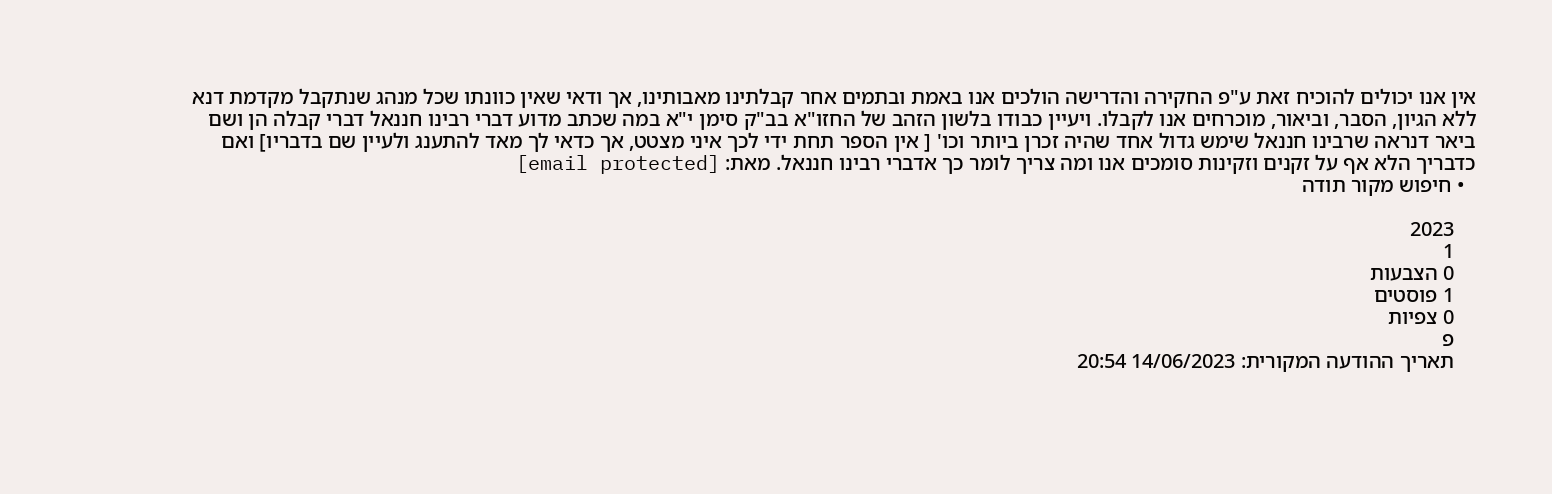אין אנו יכולים להוכיח זאת ע"פ החקירה והדרישה הולכים אנו באמת ובתמים אחר קבלתינו מאבותינו, אך ודאי שאין כוונתו שכל מנהג שנתקבל מקדמת דנא ללא הגיון, הסבר, וביאור, מוכרחים אנו לקבלו. ויעיין כבודו בלשון הזהב של החזו"א בב"ק סימן י"א במה שכתב מדוע דברי רבינו חננאל דברי קבלה הן ושם ביאר דנראה שרבינו חננאל שימש גדול אחד שהיה זכרן ביותר וכו' [ אין הספר תחת ידי לכך איני מצטט, אך כדאי לך מאד להתענג ולעיין שם בדבריו] ואם כדבריך הלא אף על זקנים וזקינות סומכים אנו ומה צריך לומר כך אדברי רבינו חננאל. מאת: [email protected]
  • חיפוש מקור תודה

    2023
    1
    0 הצבעות
    1 פוסטים
    0 צפיות
    פ
    תאריך ההודעה המקורית: 14/06/2023 20:54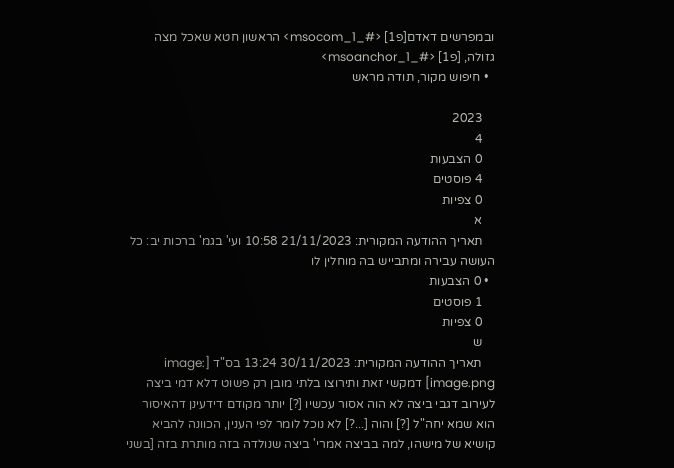ובמפרשים דאדם[פ1] <#_msocom_1> הראשון חטא שאכל מצה גזולה, [פ1] <#_msoanchor_1>
  • חיפוש מקור, תודה מראש

    2023
    4
    0 הצבעות
    4 פוסטים
    0 צפיות
    א
    תאריך ההודעה המקורית: 21/11/2023 10:58 ועי' בגמ' ברכות יב: כל העושה עבירה ומתבייש בה מוחלין לו
  • 0 הצבעות
    1 פוסטים
    0 צפיות
    ש
    תאריך ההודעה המקורית: 30/11/2023 13:24 בס"ד [image: image.png] דמקשי זאת ותירוצו בלתי מובן רק פשוט דלא דמי ביצה לעירוב דגבי ביצה לא הוה אסור עכשיו [?] יותר מקודם דידעינן דהאיסור הוא שמא יחה"ל [?] והוה [...?] לא נוכל לומר לפי הענין, הכוונה להביא קושיא של מישהו, למה בביצה אמרי' ביצה שנולדה בזה מותרת בזה [בשני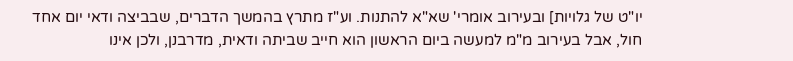יו"ט של גלויות] ובעירוב אומרי' שא"א להתנות. וע"ז מתרץ בהמשך הדברים, שבביצה ודאי יום אחד חול, אבל בעירוב מ"מ למעשה ביום הראשון הוא חייב שביתה ודאית, מדרבנן, ולכן אינו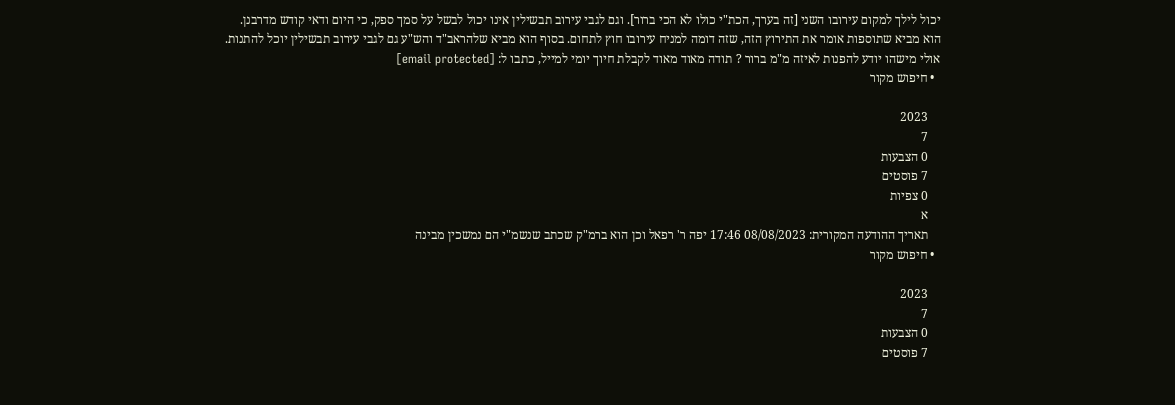יכול לילך למקום עירובו השני [זה בערך, הכת"י כולו לא הכי ברור]. וגם לגבי עירוב תבשילין אינו יכול לבשל על סמך ספק, כי היום ודאי קודש מדרבנן. הוא מביא שתוספות אומר את התירוץ הזה, שזה דומה למניח עירובו חוץ לתחום. בסוף הוא מביא שלהראב"ד והש"ע גם לגבי עירוב תבשילין יוכל להתנות. אולי מישהו יודע להפנות לאיזה מ"מ ברור ? תודה מאוד מאוד לקבלת חיוך יומי למייל, כתבו ל: [email protected]
  • חיפוש מקור

    2023
    7
    0 הצבעות
    7 פוסטים
    0 צפיות
    א
    תאריך ההודעה המקורית: 08/08/2023 17:46 יפה ר' רפאל וכן הוא ברמ"ק שכתב שנשמ"י הם נמשכין מבינה
  • חיפוש מקור

    2023
    7
    0 הצבעות
    7 פוסטים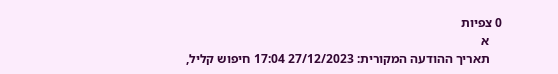0 צפיות
    א
    תאריך ההודעה המקורית: 27/12/2023 17:04 חיפוש קליל,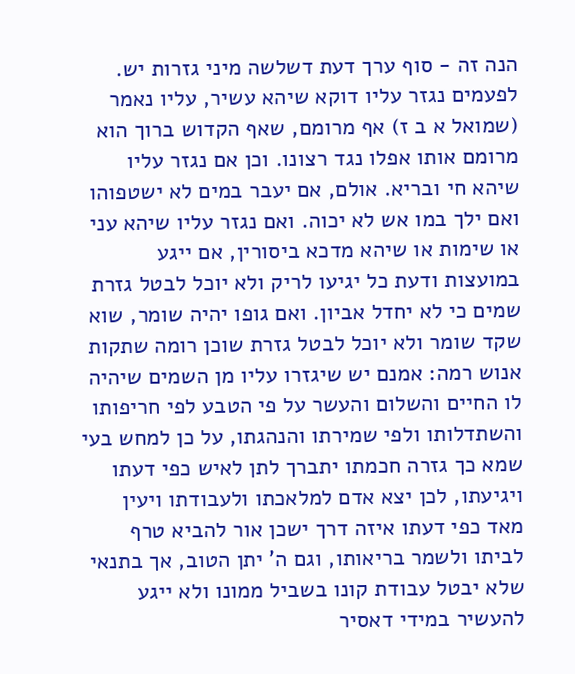הנה זה - סוף ערך דעת דשלשה מיני גזרות יש. לפעמים נגזר עליו דוקא שיהא עשיר, עליו נאמר (שמואל א ב ז) אף מרומם, שאף הקדוש ברוך הוא מרומם אותו אפלו נגד רצונו. וכן אם נגזר עליו שיהא חי ובריא. אולם, אם יעבר במים לא ישטפוהו ואם ילך במו אש לא יכוה. ואם נגזר עליו שיהא עני או שימות או שיהא מדכא ביסורין, אם ייגע במועצות ודעת כל יגיעו לריק ולא יוכל לבטל גזרת שמים כי לא יחדל אביון. ואם גופו יהיה שומר, שוא שקד שומר ולא יוכל לבטל גזרת שוכן רומה שתקות אנוש רמה: אמנם יש שיגזרו עליו מן השמים שיהיה לו החיים והשלום והעשר על פי הטבע לפי חריפותו והשתדלותו ולפי שמירתו והנהגתו, על כן למחש בעי שמא כך גזרה חכמתו יתברך לתן לאיש כפי דעתו ויגיעתו, לכן יצא אדם למלאכתו ולעבודתו ויעין מאד כפי דעתו איזה דרך ישכן אור להביא טרף לביתו ולשמר בריאותו, וגם ה' יתן הטוב, אך בתנאי שלא יבטל עבודת קונו בשביל ממונו ולא ייגע להעשיר במידי דאסיר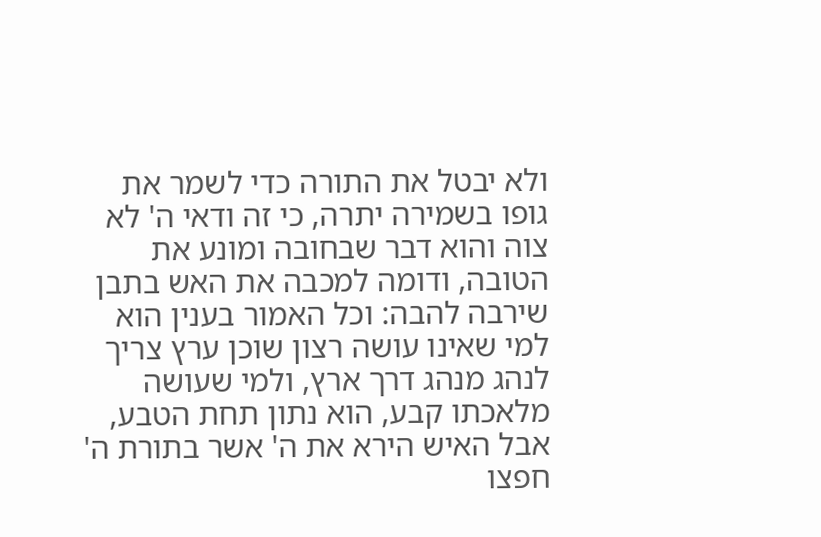ולא יבטל את התורה כדי לשמר את גופו בשמירה יתרה, כי זה ודאי ה' לא צוה והוא דבר שבחובה ומונע את הטובה, ודומה למכבה את האש בתבן שירבה להבה: וכל האמור בענין הוא למי שאינו עושה רצון שוכן ערץ צריך לנהג מנהג דרך ארץ, ולמי שעושה מלאכתו קבע, הוא נתון תחת הטבע, אבל האיש הירא את ה' אשר בתורת ה' חפצו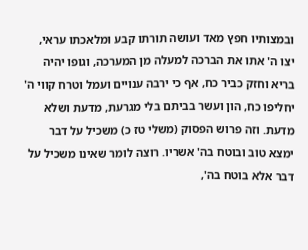ובמצותיו חפץ מאד ועושה תורתו קבע ומלאכתו עראי, יצו ה' אתו את הברכה למעלה מן המערכה, וגופו יהיה בריא וחזק כביר כח, אף כי ירבה ענויים ועמל וטרח קווי ה' יחליפו כח, הון ועשר בביתם בלי מגרעת, מדעת ושלא מדעת. וזה פרוש הפסוק (משלי טז כ) משכיל על דבר ימצא טוב ובוטח בה' אשריו. רוצה לומר שאינו משכיל על דבר אלא בוטח בה',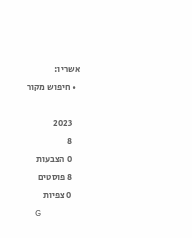אשריו:
  • חיפוש מקור

    2023
    8
    0 הצבעות
    8 פוסטים
    0 צפיות
    G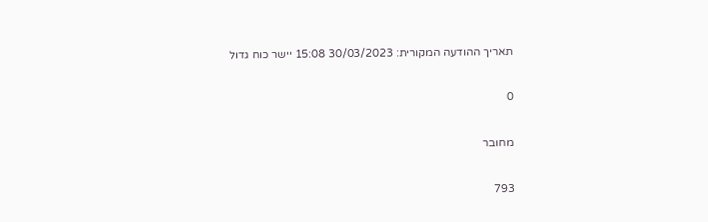תאריך ההודעה המקורית: 30/03/2023 15:08 יישר כוח גדול

0

מחובר

793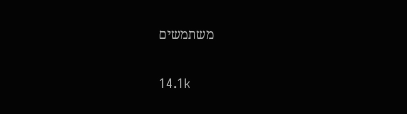משתמשים

14.1k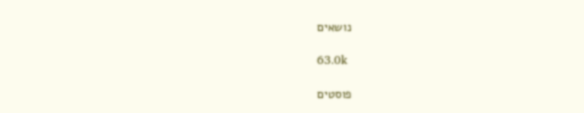נושאים

63.0k

פוסטים